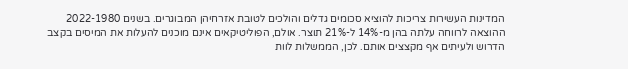המדינות העשירות צריכות להוציא סכומים גדלים והולכים לטובת אזרחיהן המבוגרים. בשנים 2022-1980 ההוצאה לרווחה עלתה בהן מ-14% ל-21% תוצר. אולם, הפוליטיקאים אינם מוכנים להעלות את המיסים בקצב הדרוש ולעיתים אף מקצצים אותם. לכן, הממשלות לוות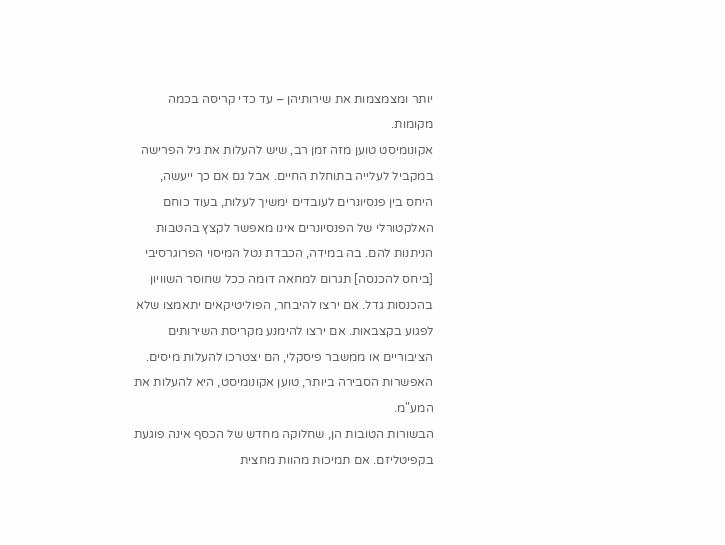יותר ומצמצמות את שירותיהן – עד כדי קריסה בכמה מקומות.
אקונומיסט טוען מזה זמן רב, שיש להעלות את גיל הפרישה במקביל לעלייה בתוחלת החיים. אבל גם אם כך ייעשה, היחס בין פנסיונרים לעובדים ימשיך לעלות, בעוד כוחם האלקטורלי של הפנסיונרים אינו מאפשר לקצץ בהטבות הניתנות להם. בה במידה, הכבדת נטל המיסוי הפרוגרסיבי [ביחס להכנסה] תגרום למחאה דומה ככל שחוסר השוויון בהכנסות גדל. אם ירצו להיבחר, הפוליטיקאים יתאמצו שלא לפגוע בקצבאות. אם ירצו להימנע מקריסת השירותים הציבוריים או ממשבר פיסקלי, הם יצטרכו להעלות מיסים. האפשרות הסבירה ביותר, טוען אקונומיסט, היא להעלות את המע"מ.
הבשורות הטובות הן, שחלוקה מחדש של הכסף אינה פוגעת בקפיטליזם. אם תמיכות מהוות מחצית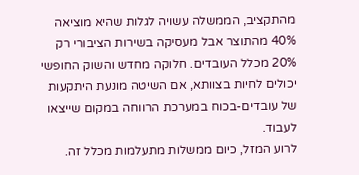מהתקציב, הממשלה עשויה לגלות שהיא מוציאה 40% מהתוצר אבל מעסיקה בשירות הציבורי רק 20% מכלל העובדים. חלוקה מחדש והשוק החופשי יכולים לחיות בצוותא, אם השיטה מונעת היתקעות של עובדים-בכוח במערכת הרווחה במקום שייצאו לעבוד.
לרוע המזל, כיום ממשלות מתעלמות מכלל זה.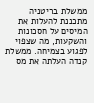ממשלת בריטניה מתכננת להעלות את המיסים על חסכונות והשקעות, מה שצפוי לפגוע בצמיחה. ממשלת קנדה העלתה את מס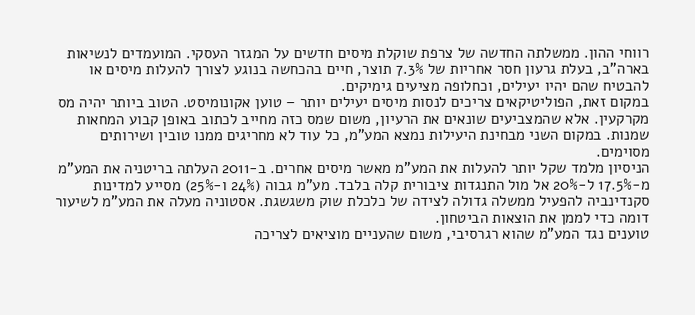רווחי ההון. ממשלתה החדשה של צרפת שוקלת מיסים חדשים על המגזר העסקי. המועמדים לנשיאות בארה"ב, בעלת גרעון חסר אחריות של 7.3% תוצר, חיים בהכחשה בנוגע לצורך להעלות מיסים או להבטיח שהם יהיו יעילים, וכחלופה מציעים גימיקים.
במקום זאת, הפוליטיקאים צריכים לנסות מיסים יעילים יותר – טוען אקונומיסט. הטוב ביותר יהיה מס מקרקעין. אלא שהמצביעים שונאים את הרעיון, משום שמס כזה מחייב לכתוב באופן קבוע המחאות שמנות. במקום השני מבחינת היעילות נמצא המע"מ, כל עוד לא מחריגים ממנו טובין ושירותים מסוימים.
הניסיון מלמד שקל יותר להעלות את המע"מ מאשר מיסים אחרים. ב-2011 העלתה בריטניה את המע"מ מ-17.5% ל-20% אל מול התנגדות ציבורית קלה בלבד. מע"מ גבוה (24% ו-25%) מסייע למדינות סקנדינביה להפעיל ממשלה גדולה לצידה של כלכלת שוק משגשגת. אסטוניה מעלה את המע"מ לשיעור דומה כדי לממן את הוצאות הביטחון.
טוענים נגד המע"מ שהוא רגרסיבי, משום שהעניים מוציאים לצריכה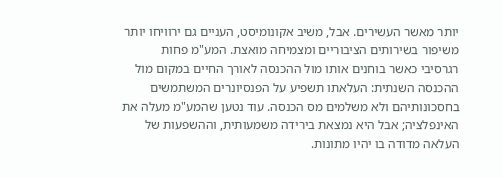יותר מאשר העשירים. אבל, משיב אקונומיסט, העניים גם ירוויחו יותר משיפור בשירותים הציבוריים ומצמיחה מואצת. המע"מ פחות רגרסיבי כאשר בוחנים אותו מול ההכנסה לאורך החיים במקום מול ההכנסה השנתית: העלאתו תשפיע על הפנסיונרים המשתמשים בחסכונותיהם ולא משלמים מס הכנסה. עוד נטען שהמע"מ מעלה את האינפלציה; אבל היא נמצאת בירידה משמעותית, וההשפעות של העלאה מדודה בו יהיו מתונות.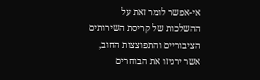אי-אפשר לומר זאת על ההשלכות של קריסת השירותים הציבוריים והתפוצצות החוב, אשר ירגיזו את הבוחרים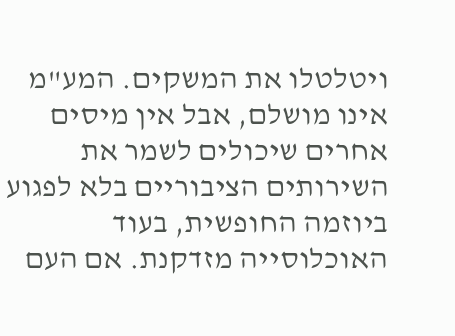ויטלטלו את המשקים. המע"מ אינו מושלם, אבל אין מיסים אחרים שיכולים לשמר את השירותים הציבוריים בלא לפגוע ביוזמה החופשית, בעוד האוכלוסייה מזדקנת. אם העם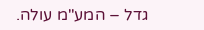גדל – המע"מ עולה.